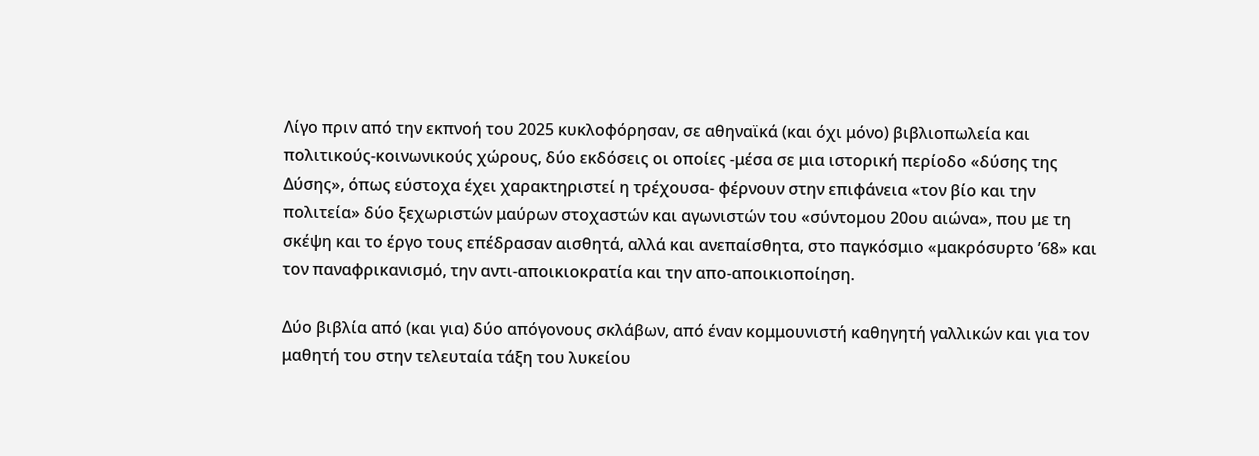Λίγο πριν από την εκπνοή του 2025 κυκλοφόρησαν, σε αθηναϊκά (και όχι μόνο) βιβλιοπωλεία και πολιτικούς-κοινωνικούς χώρους, δύο εκδόσεις οι οποίες -μέσα σε μια ιστορική περίοδο «δύσης της Δύσης», όπως εύστοχα έχει χαρακτηριστεί η τρέχουσα- φέρνουν στην επιφάνεια «τον βίο και την πολιτεία» δύο ξεχωριστών μαύρων στοχαστών και αγωνιστών του «σύντομου 20ου αιώνα», που με τη σκέψη και το έργο τους επέδρασαν αισθητά, αλλά και ανεπαίσθητα, στο παγκόσμιο «μακρόσυρτο ’68» και τον παναφρικανισμό, την αντι-αποικιοκρατία και την απο-αποικιοποίηση.

Δύο βιβλία από (και για) δύο απόγονους σκλάβων, από έναν κομμουνιστή καθηγητή γαλλικών και για τον μαθητή του στην τελευταία τάξη του λυκείου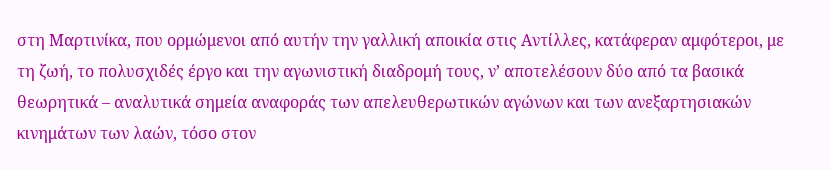στη Μαρτινίκα, που ορμώμενοι από αυτήν την γαλλική αποικία στις Αντίλλες, κατάφεραν αμφότεροι, με τη ζωή, το πολυσχιδές έργο και την αγωνιστική διαδρομή τους, ν’ αποτελέσουν δύο από τα βασικά θεωρητικά – αναλυτικά σημεία αναφοράς των απελευθερωτικών αγώνων και των ανεξαρτησιακών κινημάτων των λαών, τόσο στον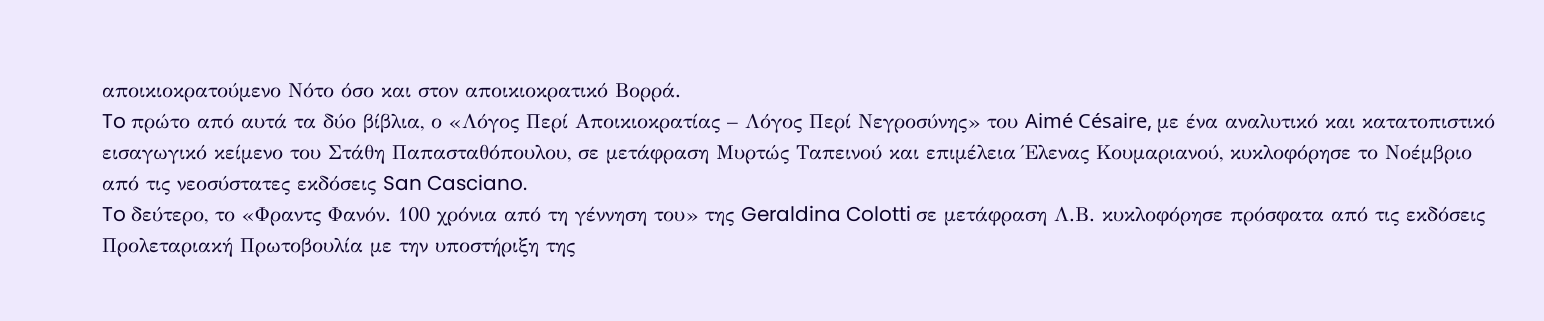αποικιοκρατούμενο Νότο όσο και στον αποικιοκρατικό Βορρά.
To πρώτο από αυτά τα δύο βίβλια, ο «Λόγος Περί Αποικιοκρατίας – Λόγος Περί Νεγροσύνης» του Aimé Césaire, με ένα αναλυτικό και κατατοπιστικό εισαγωγικό κείμενο του Στάθη Παπασταθόπουλου, σε μετάφραση Μυρτώς Ταπεινού και επιμέλεια Έλενας Κουμαριανού, κυκλοφόρησε το Νοέμβριο από τις νεοσύστατες εκδόσεις San Casciano.
To δεύτερο, το «Φραντς Φανόν. 100 χρόνια από τη γέννηση του» της Geraldina Colotti σε μετάφραση Λ.Β. κυκλοφόρησε πρόσφατα από τις εκδόσεις Προλεταριακή Πρωτοβουλία με την υποστήριξη της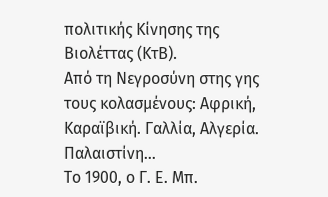πολιτικής Κίνησης της Βιολέττας (ΚτΒ).
Από τη Νεγροσύνη στης γης τους κολασμένους: Αφρική, Καραϊβική. Γαλλία, Αλγερία. Παλαιστίνη…
Το 1900, ο Γ. Ε. Μπ.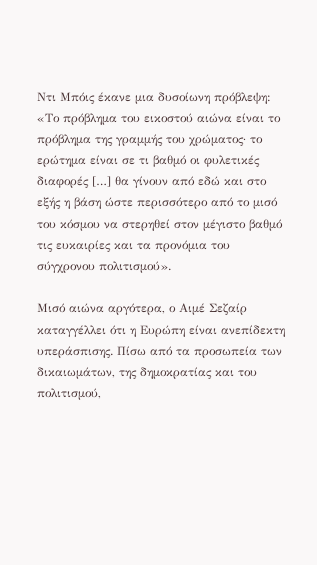Ντι Μπόις έκανε μια δυσοίωνη πρόβλεψη: «Το πρόβλημα του εικοστού αιώνα είναι το πρόβλημα της γραμμής του χρώματος· το ερώτημα είναι σε τι βαθμό οι φυλετικές διαφορές […] θα γίνουν από εδώ και στο εξής η βάση ώστε περισσότερο από το μισό του κόσμου να στερηθεί στον μέγιστο βαθμό τις ευκαιρίες και τα προνόμια του σύγχρονου πολιτισμού».

Μισό αιώνα αργότερα, ο Αιμέ Σεζαίρ καταγγέλλει ότι η Ευρώπη είναι ανεπίδεκτη υπεράσπισης. Πίσω από τα προσωπεία των δικαιωμάτων, της δημοκρατίας και του πολιτισμού,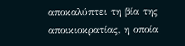αποκαλύπτει τη βία της αποικιοκρατίας, η οποία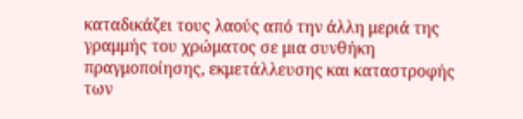καταδικάζει τους λαούς από την άλλη μεριά της γραμμής του χρώματος σε μια συνθήκη πραγμοποίησης, εκμετάλλευσης και καταστροφής των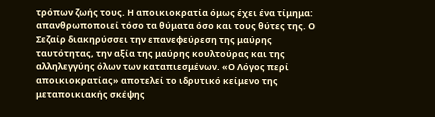τρόπων ζωής τους. Η αποικιοκρατία όμως έχει ένα τίμημα: απανθρωποποιεί τόσο τα θύματα όσο και τους θύτες της. Ο Σεζαίρ διακηρύσσει την επανεφεύρεση της μαύρης ταυτότητας, την αξία της μαύρης κουλτούρας και της αλληλεγγύης όλων των καταπιεσμένων. «Ο Λόγος περί αποικιοκρατίας» αποτελεί το ιδρυτικό κείμενο της μεταποικιακής σκέψης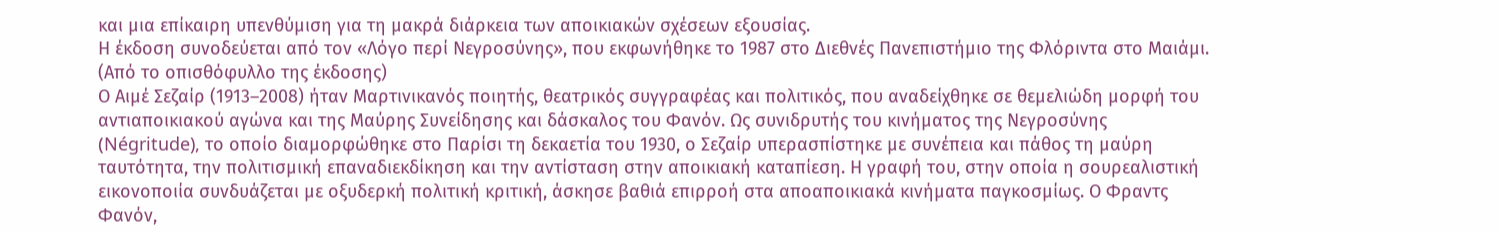και μια επίκαιρη υπενθύμιση για τη μακρά διάρκεια των αποικιακών σχέσεων εξουσίας.
Η έκδοση συνοδεύεται από τον «Λόγο περί Νεγροσύνης», που εκφωνήθηκε το 1987 στο Διεθνές Πανεπιστήμιο της Φλόριντα στο Μαιάμι.
(Από το οπισθόφυλλο της έκδοσης)
Ο Αιμέ Σεζαίρ (1913–2008) ήταν Μαρτινικανός ποιητής, θεατρικός συγγραφέας και πολιτικός, που αναδείχθηκε σε θεμελιώδη μορφή του αντιαποικιακού αγώνα και της Μαύρης Συνείδησης και δάσκαλος του Φανόν. Ως συνιδρυτής του κινήματος της Νεγροσύνης (Négritude), το οποίο διαμορφώθηκε στο Παρίσι τη δεκαετία του 1930, ο Σεζαίρ υπερασπίστηκε με συνέπεια και πάθος τη μαύρη ταυτότητα, την πολιτισμική επαναδιεκδίκηση και την αντίσταση στην αποικιακή καταπίεση. Η γραφή του, στην οποία η σουρεαλιστική εικονοποιία συνδυάζεται με οξυδερκή πολιτική κριτική, άσκησε βαθιά επιρροή στα αποαποικιακά κινήματα παγκοσμίως. Ο Φραντς Φανόν,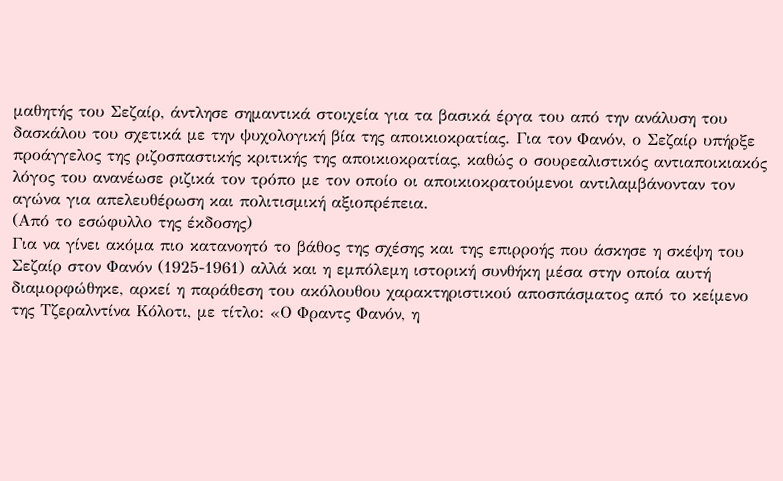μαθητής του Σεζαίρ, άντλησε σημαντικά στοιχεία για τα βασικά έργα του από την ανάλυση του δασκάλου του σχετικά με την ψυχολογική βία της αποικιοκρατίας. Για τον Φανόν, ο Σεζαίρ υπήρξε προάγγελος της ριζοσπαστικής κριτικής της αποικιοκρατίας, καθώς ο σουρεαλιστικός αντιαποικιακός λόγος του ανανέωσε ριζικά τον τρόπο με τον οποίο οι αποικιοκρατούμενοι αντιλαμβάνονταν τον αγώνα για απελευθέρωση και πολιτισμική αξιοπρέπεια.
(Από το εσώφυλλο της έκδοσης)
Για να γίνει ακόμα πιο κατανοητό το βάθος της σχέσης και της επιρροής που άσκησε η σκέψη του Σεζαίρ στον Φανόν (1925-1961) αλλά και η εμπόλεμη ιστορική συνθήκη μέσα στην οποία αυτή διαμορφώθηκε, αρκεί η παράθεση του ακόλουθου χαρακτηριστικού αποσπάσματος από το κείμενο της Τζεραλντίνα Κόλοτι, με τίτλο: «Ο Φραντς Φανόν, η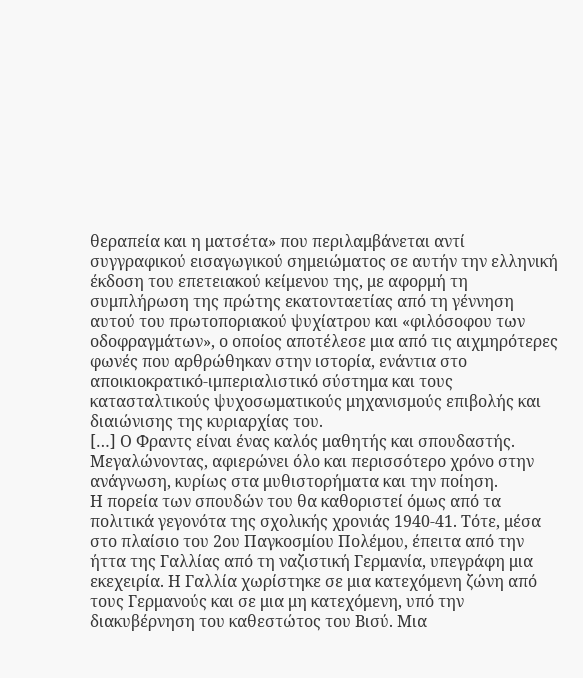θεραπεία και η ματσέτα» που περιλαμβάνεται αντί συγγραφικού εισαγωγικού σημειώματος σε αυτήν την ελληνική έκδοση του επετειακού κείμενου της, με αφορμή τη συμπλήρωση της πρώτης εκατονταετίας από τη γέννηση αυτού του πρωτοποριακού ψυχίατρου και «φιλόσοφου των οδοφραγμάτων», ο οποίος αποτέλεσε μια από τις αιχμηρότερες φωνές που αρθρώθηκαν στην ιστορία, ενάντια στο αποικιοκρατικό-ιμπεριαλιστικό σύστημα και τους κατασταλτικούς ψυχοσωματικούς μηχανισμούς επιβολής και διαιώνισης της κυριαρχίας του.
[…] Ο Φραντς είναι ένας καλός μαθητής και σπουδαστής. Μεγαλώνοντας, αφιερώνει όλο και περισσότερο χρόνο στην ανάγνωση, κυρίως στα μυθιστορήματα και την ποίηση.
Η πορεία των σπουδών του θα καθοριστεί όμως από τα πολιτικά γεγονότα της σχολικής χρονιάς 1940-41. Τότε, μέσα στο πλαίσιο του 2ου Παγκοσμίου Πολέμου, έπειτα από την ήττα της Γαλλίας από τη ναζιστική Γερμανία, υπεγράφη μια εκεχειρία. Η Γαλλία χωρίστηκε σε μια κατεχόμενη ζώνη από τους Γερμανούς και σε μια μη κατεχόμενη, υπό την διακυβέρνηση του καθεστώτος του Βισύ. Μια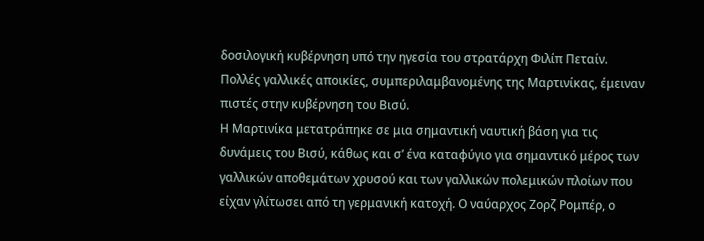δοσιλογική κυβέρνηση υπό την ηγεσία του στρατάρχη Φιλίπ Πεταίν. Πολλές γαλλικές αποικίες, συμπεριλαμβανομένης της Μαρτινίκας, έμειναν πιστές στην κυβέρνηση του Βισύ.
Η Μαρτινίκα μετατράπηκε σε μια σημαντική ναυτική βάση για τις δυνάμεις του Βισύ, κάθως και σ’ ένα καταφύγιο για σημαντικό μέρος των γαλλικών αποθεμάτων χρυσού και των γαλλικών πολεμικών πλοίων που είχαν γλίτωσει από τη γερμανική κατοχή. Ο ναύαρχος Ζορζ Ρομπέρ, ο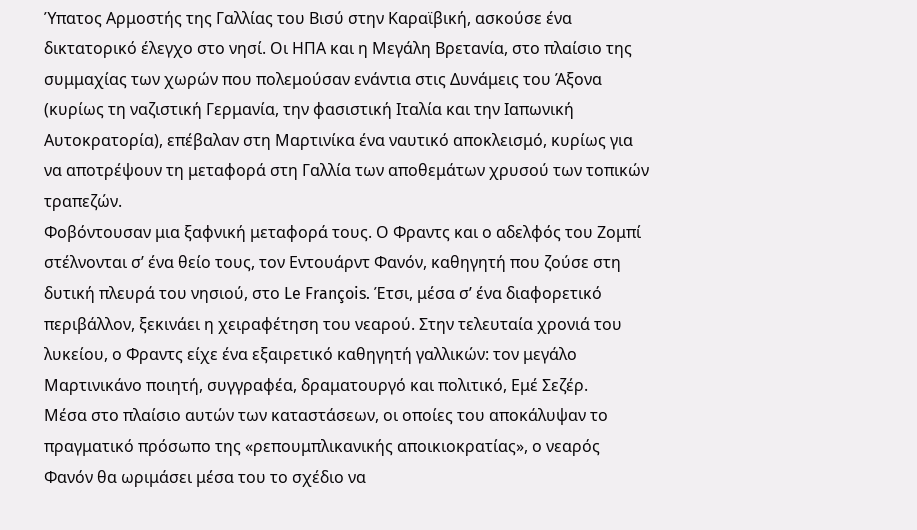Ύπατος Αρμοστής της Γαλλίας του Βισύ στην Καραϊβική, ασκούσε ένα δικτατορικό έλεγχο στο νησί. Οι ΗΠΑ και η Μεγάλη Βρετανία, στο πλαίσιο της συμμαχίας των χωρών που πολεμούσαν ενάντια στις Δυνάμεις του Άξονα (κυρίως τη ναζιστική Γερμανία, την φασιστική Ιταλία και την Ιαπωνική Αυτοκρατορία), επέβαλαν στη Μαρτινίκα ένα ναυτικό αποκλεισμό, κυρίως για να αποτρέψουν τη μεταφορά στη Γαλλία των αποθεμάτων χρυσού των τοπικών τραπεζών.
Φοβόντουσαν μια ξαφνική μεταφορά τους. Ο Φραντς και ο αδελφός του Ζομπί στέλνονται σ’ ένα θείο τους, τον Εντουάρντ Φανόν, καθηγητή που ζούσε στη δυτική πλευρά του νησιού, στο Le François. Έτσι, μέσα σ’ ένα διαφορετικό περιβάλλον, ξεκινάει η χειραφέτηση του νεαρού. Στην τελευταία χρονιά του λυκείου, ο Φραντς είχε ένα εξαιρετικό καθηγητή γαλλικών: τον μεγάλο Μαρτινικάνο ποιητή, συγγραφέα, δραματουργό και πολιτικό, Εμέ Σεζέρ.
Μέσα στο πλαίσιο αυτών των καταστάσεων, οι οποίες του αποκάλυψαν το πραγματικό πρόσωπο της «ρεπουμπλικανικής αποικιοκρατίας», ο νεαρός Φανόν θα ωριμάσει μέσα του το σχέδιο να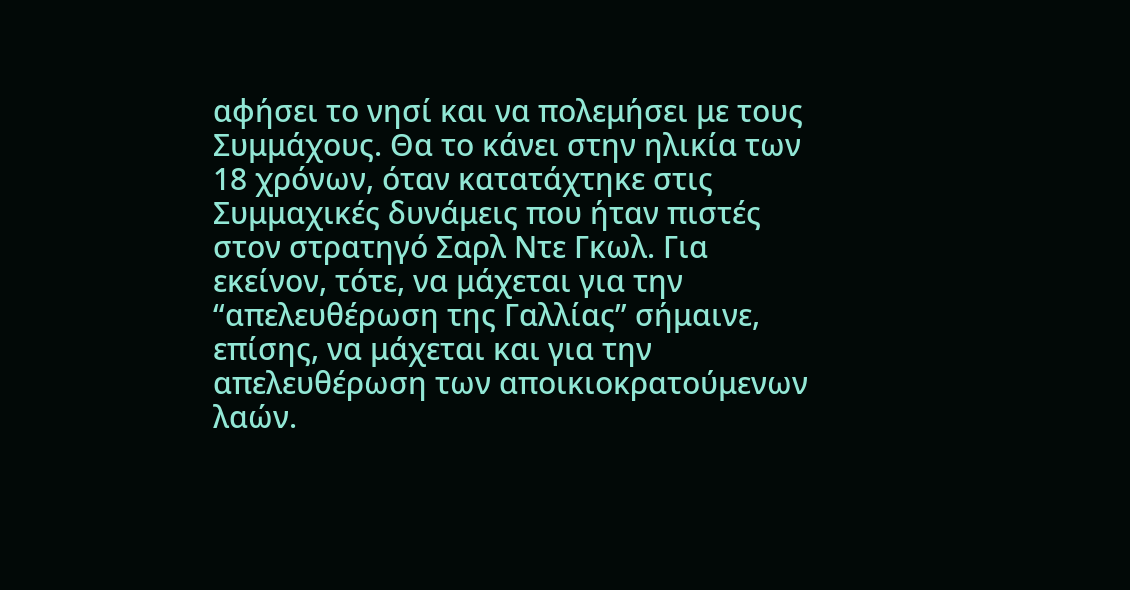αφήσει το νησί και να πολεμήσει με τους Συμμάχους. Θα το κάνει στην ηλικία των 18 χρόνων, όταν κατατάχτηκε στις Συμμαχικές δυνάμεις που ήταν πιστές στον στρατηγό Σαρλ Ντε Γκωλ. Για εκείνον, τότε, να μάχεται για την “απελευθέρωση της Γαλλίας” σήμαινε, επίσης, να μάχεται και για την απελευθέρωση των αποικιοκρατούμενων λαών.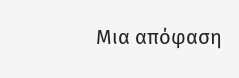Μια απόφαση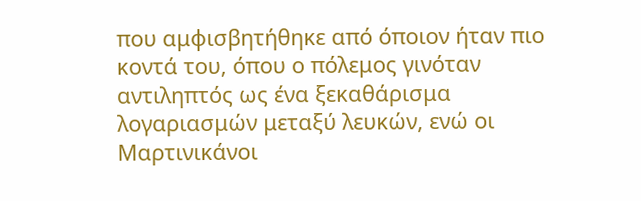που αμφισβητήθηκε από όποιον ήταν πιο κοντά του, όπου ο πόλεμος γινόταν αντιληπτός ως ένα ξεκαθάρισμα λογαριασμών μεταξύ λευκών, ενώ οι Μαρτινικάνοι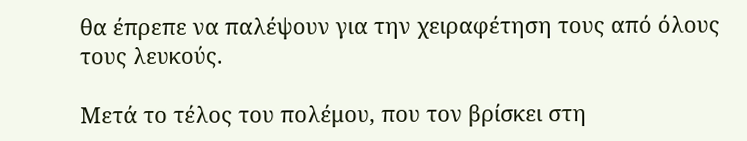θα έπρεπε να παλέψουν για την χειραφέτηση τους από όλους τους λευκούς.

Μετά το τέλος του πολέμου, που τον βρίσκει στη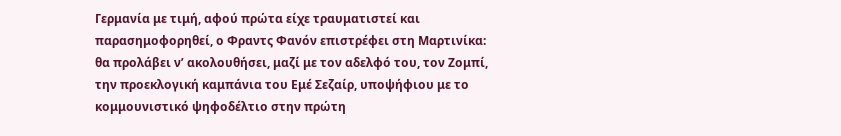Γερμανία με τιμή, αφού πρώτα είχε τραυματιστεί και παρασημοφορηθεί, ο Φραντς Φανόν επιστρέφει στη Μαρτινίκα: θα προλάβει ν’ ακολουθήσει, μαζί με τον αδελφό του, τον Ζομπί, την προεκλογική καμπάνια του Εμέ Σεζαίρ, υποψήφιου με το κομμουνιστικό ψηφοδέλτιο στην πρώτη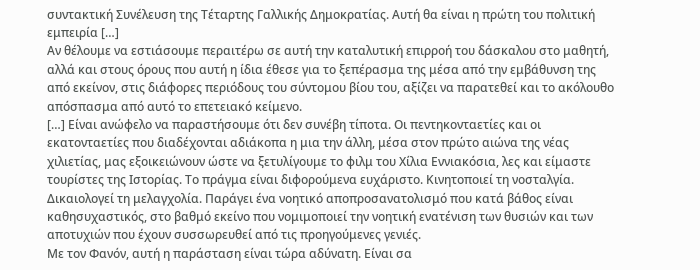συντακτική Συνέλευση της Τέταρτης Γαλλικής Δημοκρατίας. Αυτή θα είναι η πρώτη του πολιτική εμπειρία […]
Αν θέλουμε να εστιάσουμε περαιτέρω σε αυτή την καταλυτική επιρροή του δάσκαλου στο μαθητή, αλλά και στους όρους που αυτή η ίδια έθεσε για το ξεπέρασμα της μέσα από την εμβάθυνση της από εκείνον, στις διάφορες περιόδους του σύντομου βίου του, αξίζει να παρατεθεί και το ακόλουθο απόσπασμα από αυτό το επετειακό κείμενο.
[…] Είναι ανώφελο να παραστήσουμε ότι δεν συνέβη τίποτα. Οι πεντηκονταετίες και οι εκατονταετίες που διαδέχονται αδιάκοπα η μια την άλλη, μέσα στον πρώτο αιώνα της νέας χιλιετίας, μας εξοικειώνουν ώστε να ξετυλίγουμε το φιλμ του Χίλια Εννιακόσια, λες και είμαστε τουρίστες της Ιστορίας. Το πράγμα είναι διφορούμενα ευχάριστο. Κινητοποιεί τη νοσταλγία. Δικαιολογεί τη μελαγχολία. Παράγει ένα νοητικό αποπροσανατολισμό που κατά βάθος είναι καθησυχαστικός, στο βαθμό εκείνο που νομιμοποιεί την νοητική ενατένιση των θυσιών και των αποτυχιών που έχουν συσσωρευθεί από τις προηγούμενες γενιές.
Με τον Φανόν, αυτή η παράσταση είναι τώρα αδύνατη. Είναι σα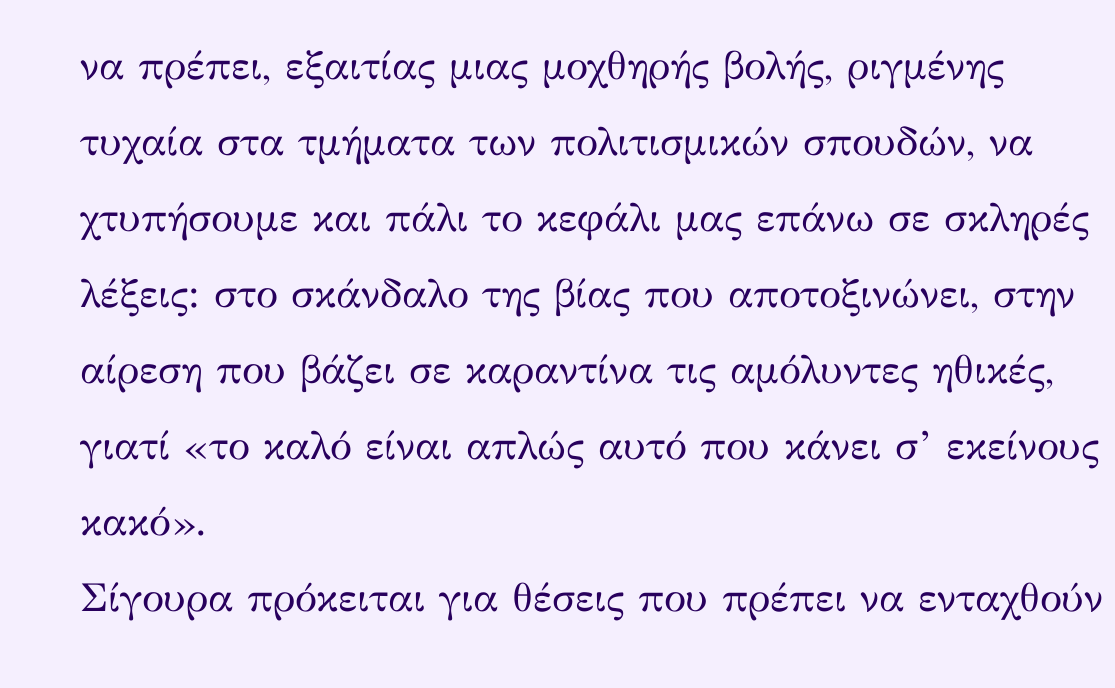να πρέπει, εξαιτίας μιας μοχθηρής βολής, ριγμένης τυχαία στα τμήματα των πολιτισμικών σπουδών, να χτυπήσουμε και πάλι το κεφάλι μας επάνω σε σκληρές λέξεις: στο σκάνδαλο της βίας που αποτοξινώνει, στην αίρεση που βάζει σε καραντίνα τις αμόλυντες ηθικές, γιατί «το καλό είναι απλώς αυτό που κάνει σ’ εκείνους κακό».
Σίγουρα πρόκειται για θέσεις που πρέπει να ενταχθούν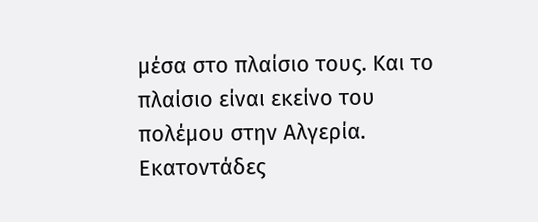μέσα στο πλαίσιο τους. Και το πλαίσιο είναι εκείνο του πολέμου στην Αλγερία. Εκατοντάδες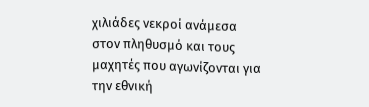χιλιάδες νεκροί ανάμεσα στον πληθυσμό και τους μαχητές που αγωνίζονται για την εθνική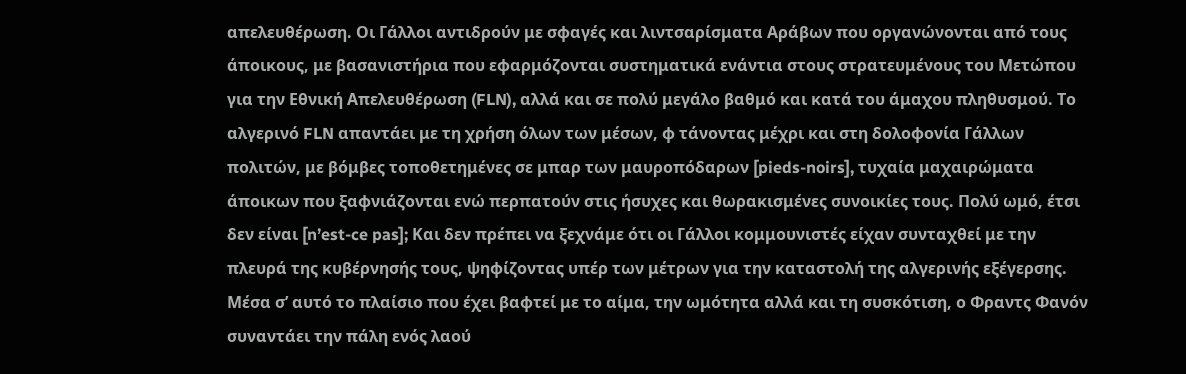απελευθέρωση. Οι Γάλλοι αντιδρούν με σφαγές και λιντσαρίσματα Αράβων που οργανώνονται από τους άποικους, με βασανιστήρια που εφαρμόζονται συστηματικά ενάντια στους στρατευμένους του Μετώπου για την Εθνική Απελευθέρωση (FLN), αλλά και σε πολύ μεγάλο βαθμό και κατά του άμαχου πληθυσμού. Το αλγερινό FLN απαντάει με τη χρήση όλων των μέσων, φ τάνοντας μέχρι και στη δολοφονία Γάλλων πολιτών, με βόμβες τοποθετημένες σε μπαρ των μαυροπόδαρων [pieds-noirs], τυχαία μαχαιρώματα άποικων που ξαφνιάζονται ενώ περπατούν στις ήσυχες και θωρακισμένες συνοικίες τους. Πολύ ωμό, έτσι δεν είναι [n’est-ce pas]; Και δεν πρέπει να ξεχνάμε ότι οι Γάλλοι κομμουνιστές είχαν συνταχθεί με την πλευρά της κυβέρνησής τους, ψηφίζοντας υπέρ των μέτρων για την καταστολή της αλγερινής εξέγερσης.
Μέσα σ’ αυτό το πλαίσιο που έχει βαφτεί με το αίμα, την ωμότητα αλλά και τη συσκότιση, ο Φραντς Φανόν συναντάει την πάλη ενός λαού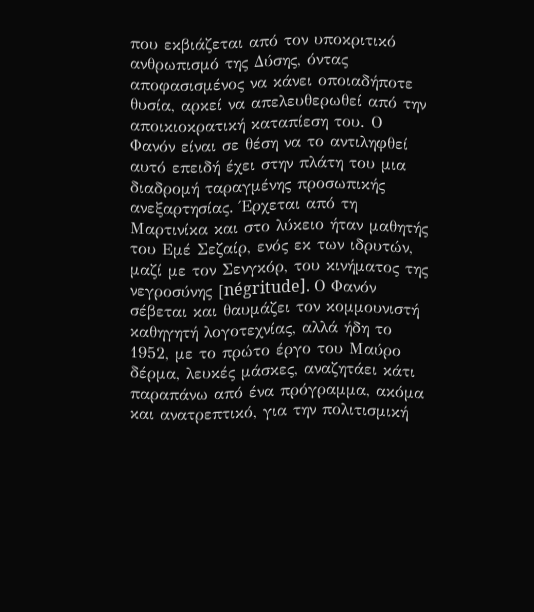που εκβιάζεται από τον υποκριτικό ανθρωπισμό της Δύσης, όντας αποφασισμένος να κάνει οποιαδήποτε θυσία, αρκεί να απελευθερωθεί από την αποικιοκρατική καταπίεση του. Ο Φανόν είναι σε θέση να το αντιληφθεί αυτό επειδή έχει στην πλάτη του μια διαδρομή ταραγμένης προσωπικής ανεξαρτησίας. Έρχεται από τη Μαρτινίκα και στο λύκειο ήταν μαθητής του Εμέ Σεζαίρ, ενός εκ των ιδρυτών, μαζί με τον Σενγκόρ, του κινήματος της νεγροσύνης [négritude]. Ο Φανόν σέβεται και θαυμάζει τον κομμουνιστή καθηγητή λογοτεχνίας, αλλά ήδη το 1952, με το πρώτο έργο του Μαύρο δέρμα, λευκές μάσκες, αναζητάει κάτι παραπάνω από ένα πρόγραμμα, ακόμα και ανατρεπτικό, για την πολιτισμική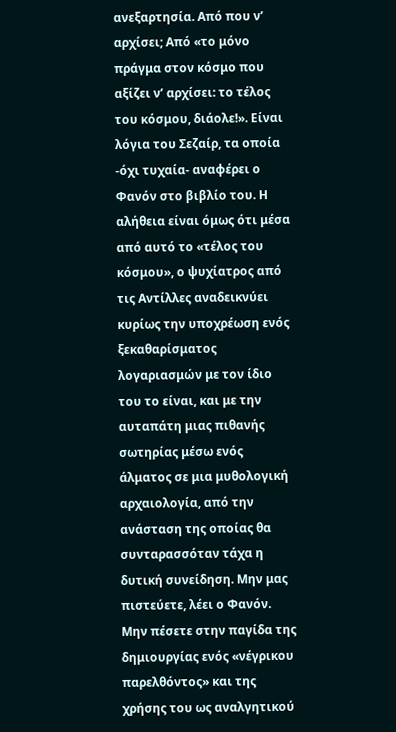ανεξαρτησία. Από που ν’ αρχίσει; Από «το μόνο πράγμα στον κόσμο που αξίζει ν’ αρχίσει: το τέλος του κόσμου, διάολε!». Είναι λόγια του Σεζαίρ, τα οποία -όχι τυχαία- αναφέρει ο Φανόν στο βιβλίο του. Η αλήθεια είναι όμως ότι μέσα από αυτό το «τέλος του κόσμου», ο ψυχίατρος από τις Αντίλλες αναδεικνύει κυρίως την υποχρέωση ενός ξεκαθαρίσματος λογαριασμών με τον ίδιο του το είναι, και με την αυταπάτη μιας πιθανής σωτηρίας μέσω ενός άλματος σε μια μυθολογική αρχαιολογία, από την ανάσταση της οποίας θα συνταρασσόταν τάχα η δυτική συνείδηση. Μην μας πιστεύετε, λέει ο Φανόν. Μην πέσετε στην παγίδα της δημιουργίας ενός «νέγρικου παρελθόντος» και της χρήσης του ως αναλγητικού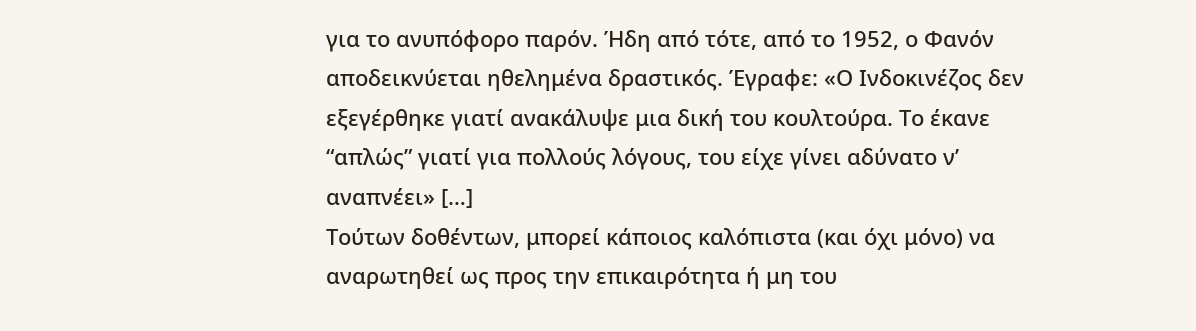για το ανυπόφορο παρόν. Ήδη από τότε, από το 1952, ο Φανόν αποδεικνύεται ηθελημένα δραστικός. Έγραφε: «Ο Ινδοκινέζος δεν εξεγέρθηκε γιατί ανακάλυψε μια δική του κουλτούρα. Το έκανε “απλώς” γιατί για πολλούς λόγους, του είχε γίνει αδύνατο ν’ αναπνέει» […]
Τούτων δοθέντων, μπορεί κάποιος καλόπιστα (και όχι μόνο) να αναρωτηθεί ως προς την επικαιρότητα ή μη του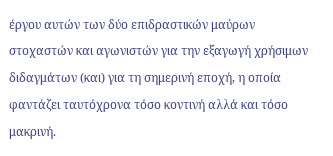έργου αυτών των δύο επιδραστικών μαύρων στοχαστών και αγωνιστών για την εξαγωγή χρήσιμων διδαγμάτων (και) για τη σημερινή εποχή, η οποία φαντάζει ταυτόχρονα τόσο κοντινή αλλά και τόσο μακρινή.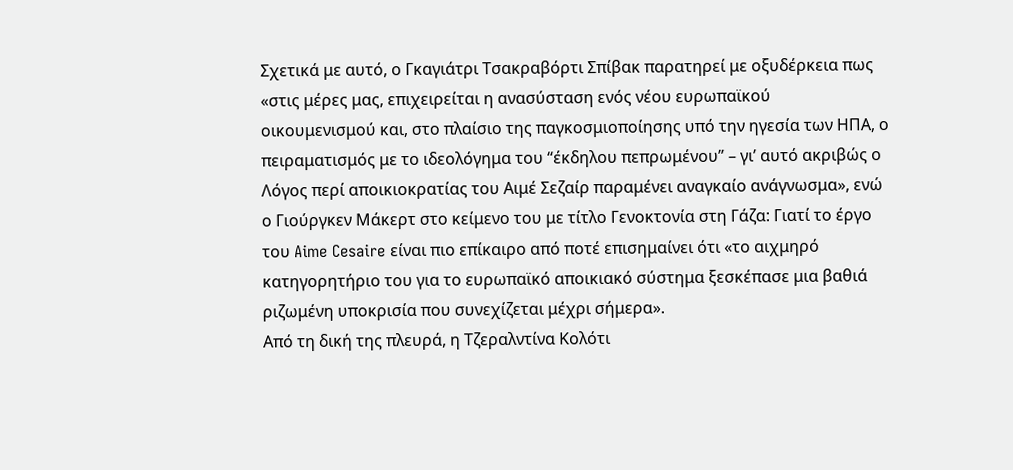Σχετικά με αυτό, ο Γκαγιάτρι Τσακραβόρτι Σπίβακ παρατηρεί με οξυδέρκεια πως «στις μέρες μας, επιχειρείται η ανασύσταση ενός νέου ευρωπαϊκού οικουμενισμού και, στο πλαίσιο της παγκοσμιοποίησης υπό την ηγεσία των ΗΠΑ, ο πειραματισμός με το ιδεολόγημα του “έκδηλου πεπρωμένου” – γι’ αυτό ακριβώς ο Λόγος περί αποικιοκρατίας του Αιμέ Σεζαίρ παραμένει αναγκαίο ανάγνωσμα», ενώ ο Γιούργκεν Μάκερτ στο κείμενο του με τίτλο Γενοκτονία στη Γάζα: Γιατί το έργο του Aime Cesaire είναι πιο επίκαιρο από ποτέ επισημαίνει ότι «το αιχμηρό κατηγορητήριο του για το ευρωπαϊκό αποικιακό σύστημα ξεσκέπασε μια βαθιά ριζωμένη υποκρισία που συνεχίζεται μέχρι σήμερα».
Από τη δική της πλευρά, η Τζεραλντίνα Κολότι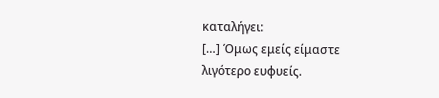καταλήγει:
[…] Όμως εμείς είμαστε λιγότερο ευφυείς.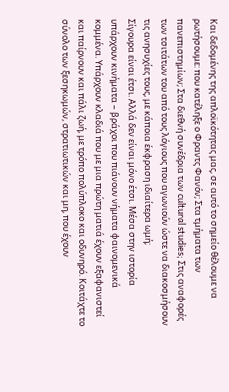Και δεδομένης της απλοϊκότητας μας, σε αυτό το σημείο θέλουμε να ρωτήσουμε: που κατέληξε ο Φραντς Φανόν; Στα τμήματα των πανεπιστημίων; Στα διεθνή συνέδρια των cultural studies; Στις αναφορές των τσιτάτων του από τους λόγιους που αγωνιούν ώστε να διακοσμήσουν τις ανησυχίες τους, με κάποια έκφραση ιδιαίτερα ωμή;
Σίγουρα είναι έτσι. Αλλά δεν είναι μόνο έτσι. Μέσα στην ιστορία υπάρχουν κινήματα – βράχοι που πιάνουν νήματα φαινομενικά κομμένα. Υπάρχουν κλαδιά που με μια πρώτη ματιά έχουν εξαφανιστεί και παίρνουν και πάλι ζωή, με τρόπο πολύπλοκο και οδυνηρό. Κοιτάχτε το σύνολο των ξεσηκωμών, στρατιωτικών και μη, που έχουν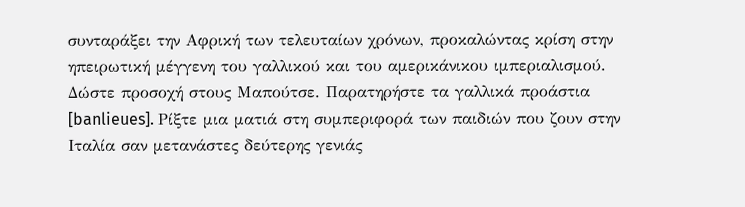συνταράξει την Αφρική των τελευταίων χρόνων, προκαλώντας κρίση στην ηπειρωτική μέγγενη του γαλλικού και του αμερικάνικου ιμπεριαλισμού. Δώστε προσοχή στους Μαπούτσε. Παρατηρήστε τα γαλλικά προάστια [banlieues]. Ρίξτε μια ματιά στη συμπεριφορά των παιδιών που ζουν στην Ιταλία σαν μετανάστες δεύτερης γενιάς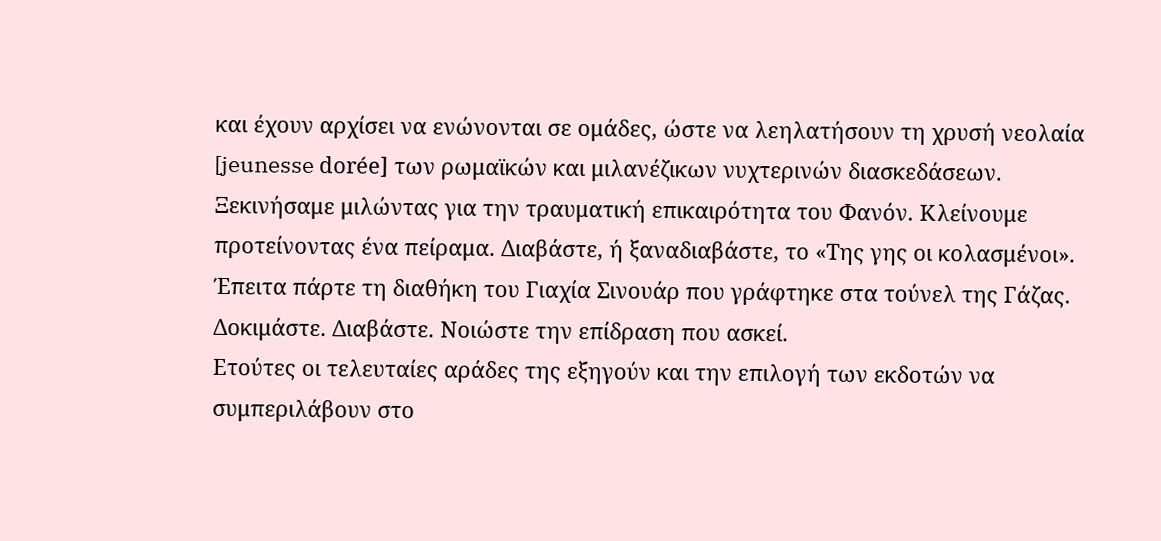και έχουν αρχίσει να ενώνονται σε ομάδες, ώστε να λεηλατήσουν τη χρυσή νεολαία [jeunesse dorée] των ρωμαϊκών και μιλανέζικων νυχτερινών διασκεδάσεων. Ξεκινήσαμε μιλώντας για την τραυματική επικαιρότητα του Φανόν. Κλείνουμε προτείνοντας ένα πείραμα. Διαβάστε, ή ξαναδιαβάστε, το «Της γης οι κολασμένοι». Έπειτα πάρτε τη διαθήκη του Γιαχία Σινουάρ που γράφτηκε στα τούνελ της Γάζας. Δοκιμάστε. Διαβάστε. Νοιώστε την επίδραση που ασκεί.
Ετούτες οι τελευταίες αράδες της εξηγούν και την επιλογή των εκδοτών να συμπεριλάβουν στο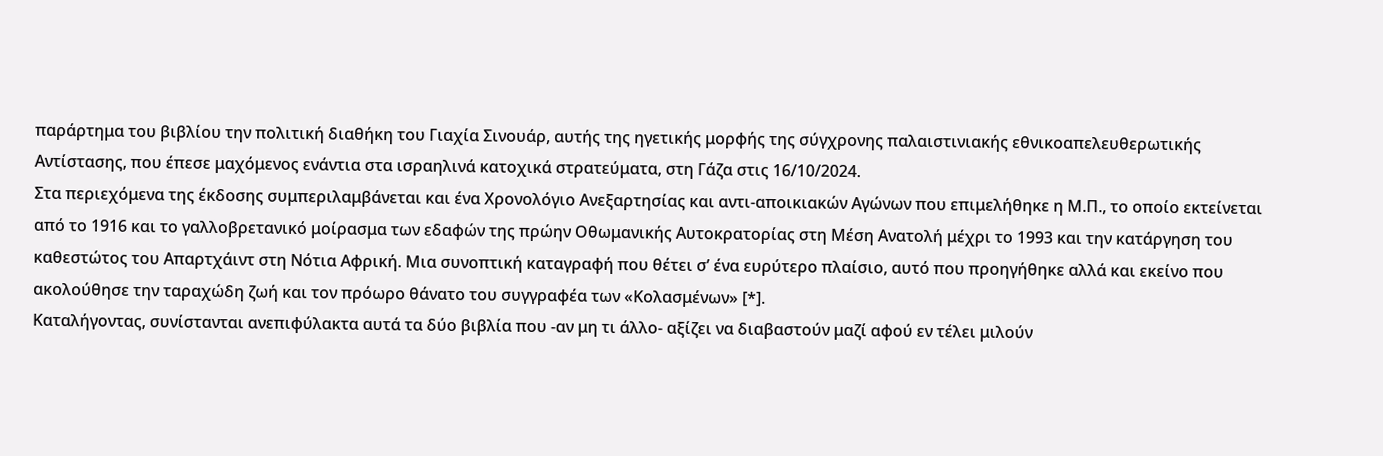παράρτημα του βιβλίου την πολιτική διαθήκη του Γιαχία Σινουάρ, αυτής της ηγετικής μορφής της σύγχρονης παλαιστινιακής εθνικοαπελευθερωτικής Αντίστασης, που έπεσε μαχόμενος ενάντια στα ισραηλινά κατοχικά στρατεύματα, στη Γάζα στις 16/10/2024.
Στα περιεχόμενα της έκδοσης συμπεριλαμβάνεται και ένα Χρονολόγιο Ανεξαρτησίας και αντι-αποικιακών Αγώνων που επιμελήθηκε η Μ.Π., το οποίο εκτείνεται από το 1916 και το γαλλοβρετανικό μοίρασμα των εδαφών της πρώην Οθωμανικής Αυτοκρατορίας στη Μέση Ανατολή μέχρι το 1993 και την κατάργηση του καθεστώτος του Απαρτχάιντ στη Νότια Αφρική. Μια συνοπτική καταγραφή που θέτει σ’ ένα ευρύτερο πλαίσιο, αυτό που προηγήθηκε αλλά και εκείνο που ακολούθησε την ταραχώδη ζωή και τον πρόωρο θάνατο του συγγραφέα των «Κολασμένων» [*].
Καταλήγοντας, συνίστανται ανεπιφύλακτα αυτά τα δύο βιβλία που -αν μη τι άλλο- αξίζει να διαβαστούν μαζί αφού εν τέλει μιλούν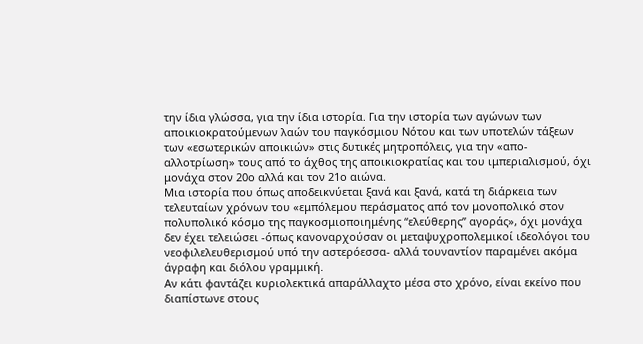την ίδια γλώσσα, για την ίδια ιστορία. Για την ιστορία των αγώνων των αποικιοκρατούμενων λαών του παγκόσμιου Νότου και των υποτελών τάξεων των «εσωτερικών αποικιών» στις δυτικές μητροπόλεις, για την «απο-αλλοτρίωση» τους από το άχθος της αποικιοκρατίας και του ιμπεριαλισμού, όχι μονάχα στον 20ο αλλά και τον 21ο αιώνα.
Μια ιστορία που όπως αποδεικνύεται ξανά και ξανά, κατά τη διάρκεια των τελευταίων χρόνων του «εμπόλεμου περάσματος από τον μονοπολικό στον πολυπολικό κόσμο της παγκοσμιοποιημένης “ελεύθερης” αγοράς», όχι μονάχα δεν έχει τελειώσει -όπως κανοναρχούσαν οι μεταψυχροπολεμικοί ιδεολόγοι του νεοφιλελευθερισμού υπό την αστερόεσσα- αλλά τουναντίον παραμένει ακόμα άγραφη και διόλου γραμμική.
Αν κάτι φαντάζει κυριολεκτικά απαράλλαχτο μέσα στο χρόνο, είναι εκείνο που διαπίστωνε στους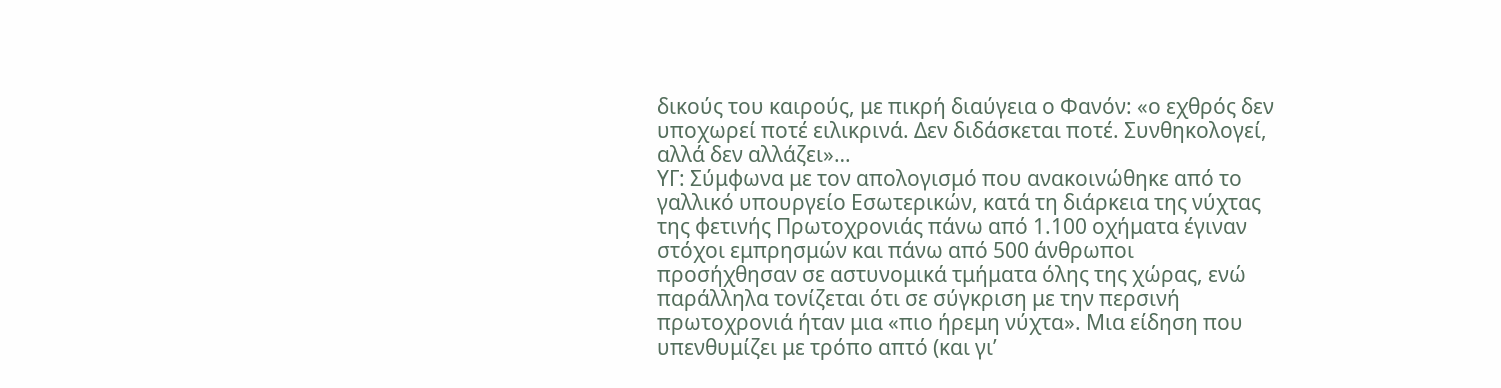δικούς του καιρούς, με πικρή διαύγεια ο Φανόν: «ο εχθρός δεν υποχωρεί ποτέ ειλικρινά. Δεν διδάσκεται ποτέ. Συνθηκολογεί, αλλά δεν αλλάζει»…
ΥΓ: Σύμφωνα με τον απολογισμό που ανακοινώθηκε από το γαλλικό υπουργείο Εσωτερικών, κατά τη διάρκεια της νύχτας της φετινής Πρωτοχρονιάς πάνω από 1.100 οχήματα έγιναν στόχοι εμπρησμών και πάνω από 500 άνθρωποι προσήχθησαν σε αστυνομικά τμήματα όλης της χώρας, ενώ παράλληλα τονίζεται ότι σε σύγκριση με την περσινή πρωτοχρονιά ήταν μια «πιο ήρεμη νύχτα». Μια είδηση που υπενθυμίζει με τρόπο απτό (και γι’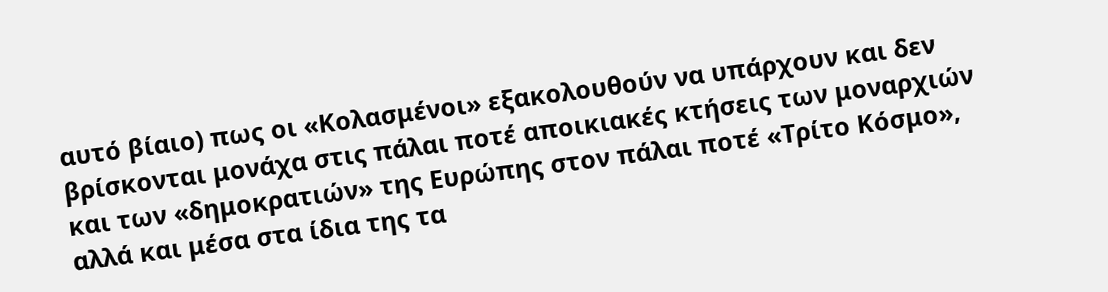αυτό βίαιο) πως οι «Κολασμένοι» εξακολουθούν να υπάρχουν και δεν βρίσκονται μονάχα στις πάλαι ποτέ αποικιακές κτήσεις των μοναρχιών και των «δημοκρατιών» της Ευρώπης στον πάλαι ποτέ «Τρίτο Κόσμο», αλλά και μέσα στα ίδια της τα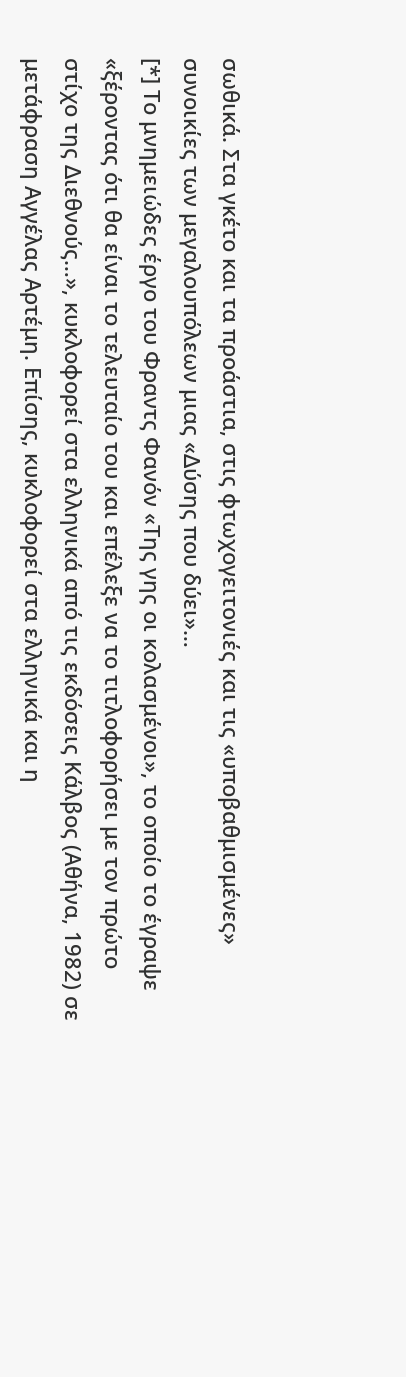σωθικά. Στα γκέτο και τα προάστια, στις φτωχογειτονιές και τις «υποβαθμισμένες» συνοικίες των μεγαλουπόλεων μιας «Δύσης που δύει»…
[*] Το μνημειώδες έργο του Φραντς Φανόν «Της γης οι κολασμένοι», το οποίο το έγραψε «ξέροντας ότι θα είναι το τελευταίο του και επέλεξε να το τιτλοφορήσει με τον πρώτο στίχο της Διεθνούς…», κυκλοφορεί στα ελληνικά από τις εκδόσεις Κάλβος (Αθήνα, 1982) σε μετάφραση Αγγέλας Αρτέμη. Επίσης, κυκλοφορεί στα ελληνικά και η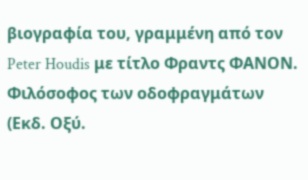βιογραφία του, γραμμένη από τον Peter Houdis με τίτλο Φραντς ΦΑΝΟΝ. Φιλόσοφος των οδοφραγμάτων (Εκδ. Οξύ.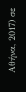Αθήνα, 2017) σε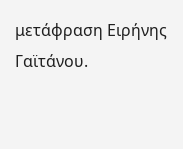μετάφραση Ειρήνης Γαϊτάνου.